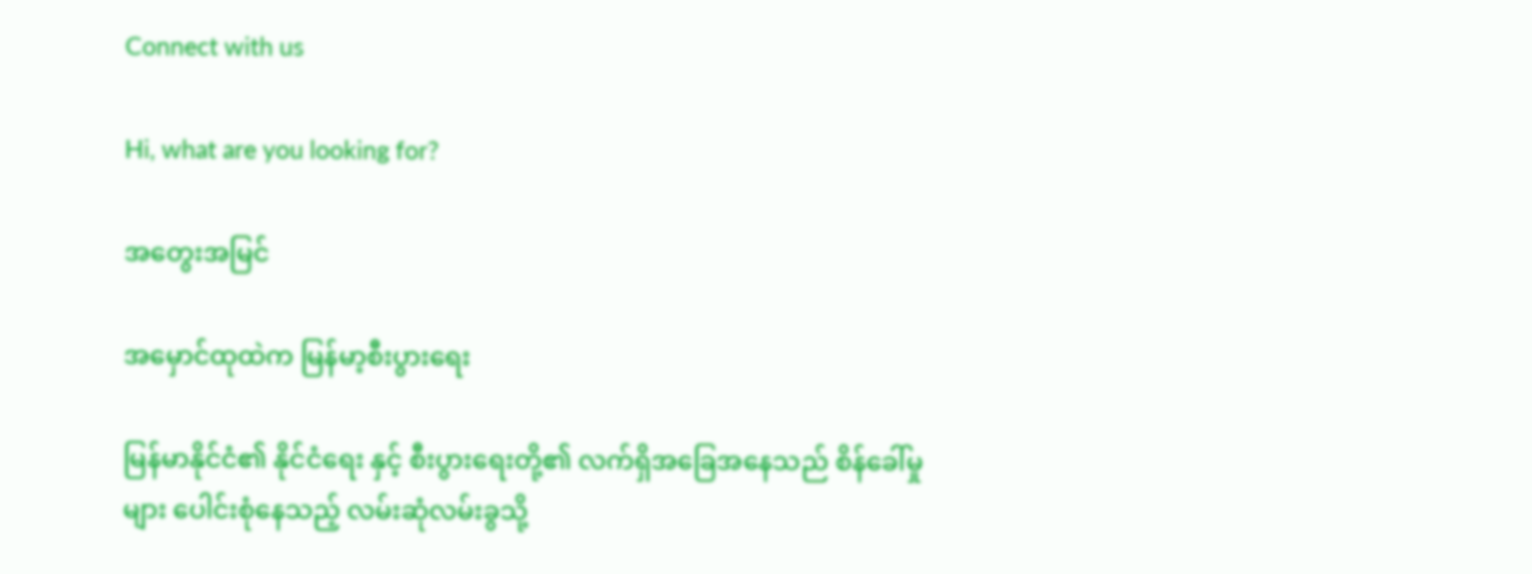Connect with us

Hi, what are you looking for?

အတွေးအမြင်

အမှောင်ထုထဲက မြန်မာ့စီးပွားရေး

မြန်မာနိုင်ငံ၏ နိုင်ငံရေး နှင့် စီးပွားရေးတို့၏ လက်ရှိအခြေအနေသည် စိန်ခေါ်မှုများ ပေါင်းစုံနေသည့် လမ်းဆုံလမ်းခွသို့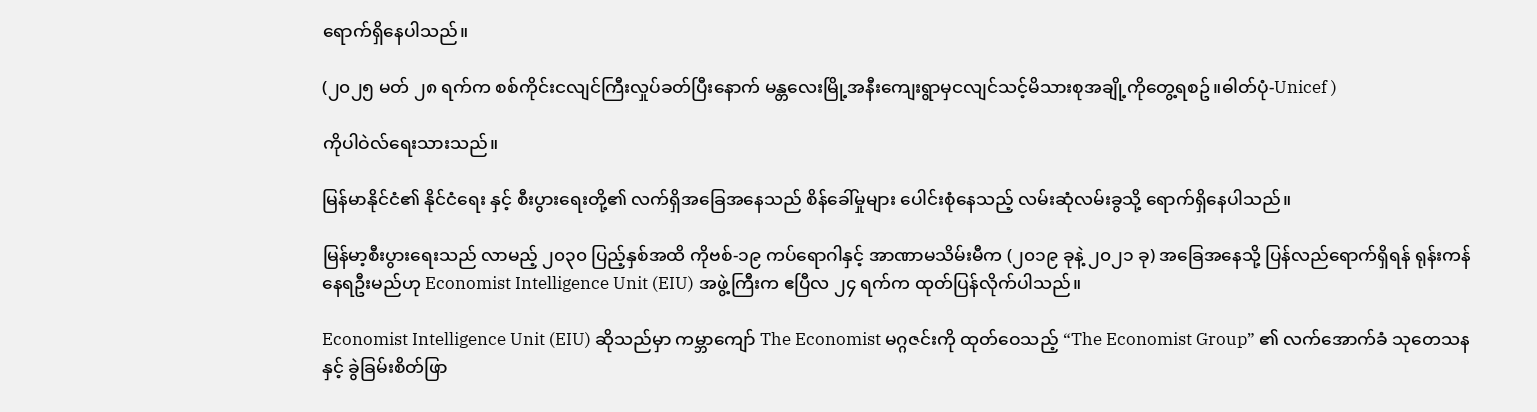ရောက်ရှိနေပါသည်။

(၂၀၂၅ မတ် ၂၈ ရက်က စစ်ကိုင်းငလျင်ကြီးလှုပ်ခတ်ပြီးနောက် မန္တလေးမြို့အနီးကျေးရွာမှငလျင်သင့်မိသားစုအချို့ကိုတွေ့ရစဥ်။ဓါတ်ပုံ-Unicef )

ကိုပါဝဲလ်ရေးသားသည်။

မြန်မာနိုင်ငံ၏ နိုင်ငံရေး နှင့် စီးပွားရေးတို့၏ လက်ရှိအခြေအနေသည် စိန်ခေါ်မှုများ ပေါင်းစုံနေသည့် လမ်းဆုံလမ်းခွသို့ ရောက်ရှိနေပါသည်။

မြန်မာ့စီးပွားရေးသည် လာမည့် ၂၀၃၀ ပြည့်နှစ်အထိ ကိုဗစ်-၁၉ ကပ်ရောဂါနှင့် အာဏာမသိမ်းမီက (၂၀၁၉ ခုနဲ့ ၂၀၂၁ ခု) အခြေအနေသို့ ပြန်လည်ရောက်ရှိရန် ရုန်းကန်နေရဦးမည်ဟု Economist Intelligence Unit (EIU) အဖွဲ့ကြီးက ဧပြီလ ၂၄ ရက်က ထုတ်ပြန်လိုက်ပါသည်။

Economist Intelligence Unit (EIU) ဆိုသည်မှာ ကမ္ဘာကျော် The Economist မဂ္ဂဇင်းကို ထုတ်ဝေသည့် “The Economist Group” ၏ လက်အောက်ခံ သုတေသနနှင့် ခွဲခြမ်းစိတ်ဖြာ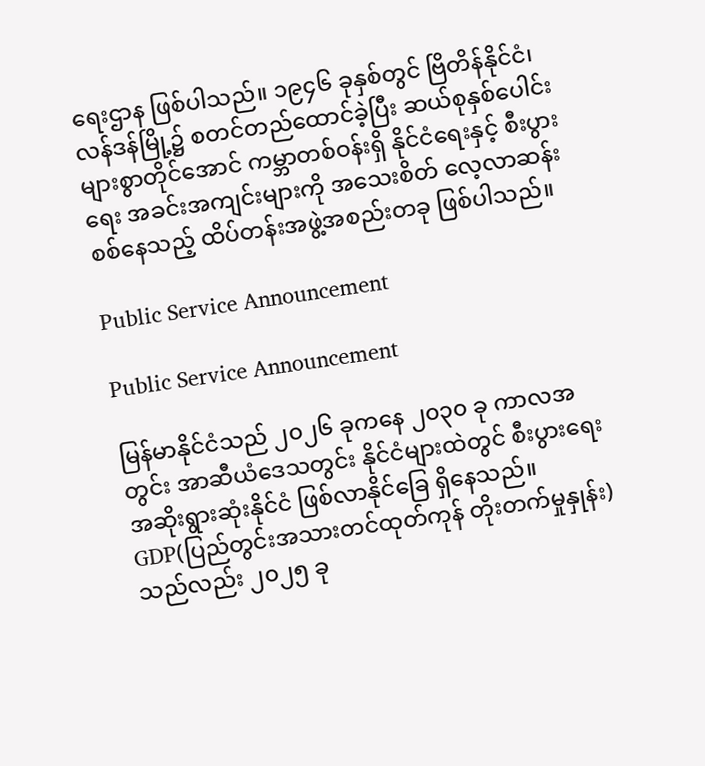ရေးဌာန ဖြစ်ပါသည်။ ၁၉၄၆ ခုနှစ်တွင် ဗြိတိန်နိုင်ငံ၊ လန်ဒန်မြို့၌ စတင်တည်ထောင်ခဲ့ပြီး ဆယ်စုနှစ်ပေါင်းများစွာတိုင်အောင် ကမ္ဘာတစ်ဝန်းရှိ နိုင်ငံရေးနှင့် စီးပွားရေး အခင်းအကျင်းများကို အသေးစိတ် လေ့လာဆန်းစစ်နေသည့် ထိပ်တန်းအဖွဲ့အစည်းတခု ဖြစ်ပါသည်။

Public Service Announcement

Public Service Announcement

မြန်မာနိုင်ငံသည် ၂၀၂၆ ခုကနေ ၂၀၃၀ ခု ကာလအတွင်း အာဆီယံဒေသတွင်း နိုင်ငံများထဲတွင် စီးပွားရေးအဆိုးရွားဆုံးနိုင်ငံ ဖြစ်လာနိုင်ခြေ ရှိနေသည်။ GDP(ပြည်တွင်းအသားတင်ထုတ်ကုန် တိုးတက်မှုနှုန်း) သည်လည်း ၂၀၂၅ ခု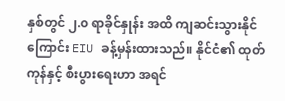နှစ်တွင် ၂.၀ ရာခိုင်နှုန်း အထိ ကျဆင်းသွားနိုင်ကြောင်း EIU ခန့်မှန်းထားသည်။ နိုင်ငံ၏ ထုတ်ကုန်နှင့် စီးပွားရေးဟာ အရင်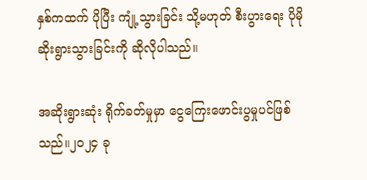နှစ်ကထက် ပိုပြီး ကျုံ့သွားခြင်း သို့မဟုတ် စီးပွားရေး ပိုမိုဆိုးရွားသွားခြင်းကို ဆိုလိုပါသည်။

အဆိုးရွားဆုံး ရိုက်ခတ်မှုမှာ ငွေကြေးဖောင်းပွမှုပင်ဖြစ်သည်။၂၀၂၄ ခု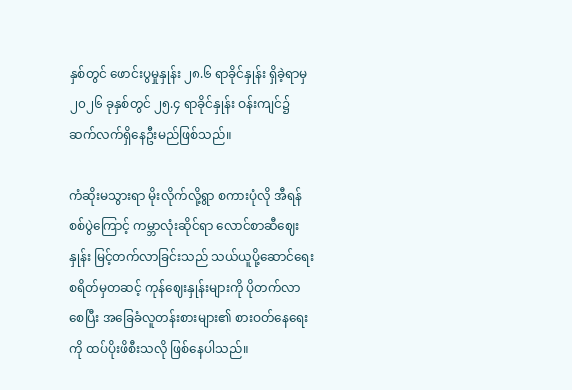နှစ်တွင် ဖောင်းပွမှုနှုန်း ၂၈.၆ ရာခိုင်နှုန်း ရှိခဲ့ရာမှ ၂၀၂၆ ခုနှစ်တွင် ၂၅.၄ ရာခိုင်နှုန်း ဝန်းကျင်၌ ဆက်လက်ရှိနေဦးမည်ဖြစ်သည်။

ကံဆိုးမသွားရာ မိုးလိုက်လို့ရွာ စကားပုံလို အီရန်စစ်ပွဲကြောင့် ကမ္ဘာလုံးဆိုင်ရာ လောင်စာဆီဈေးနှုန်း မြင့်တက်လာခြင်းသည် သယ်ယူပို့ဆောင်ရေးစရိတ်မှတဆင့် ကုန်ဈေးနှုန်းများကို ပိုတက်လာစေပြီး အခြေခံလူတန်းစားများ၏ စားဝတ်နေရေးကို ထပ်ပိုးဖိစီးသလို ဖြစ်နေပါသည်။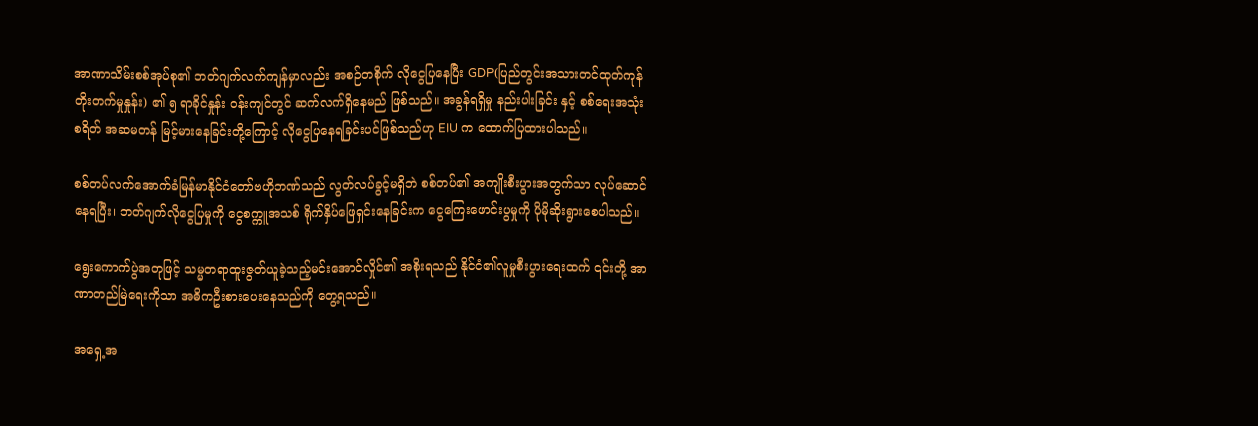အာဏာသိမ်းစစ်အုပ်စု၏ ဘတ်ဂျက်လက်ကျန်မှာလည်း အစဉ်တစိုက် လိုငွေပြနေပြီး GDP(ပြည်တွင်းအသားတင်ထုတ်ကုန် တိုးတက်မှုနှုန်း) ၏ ၅ ရာခိုင်နှုန်း ဝန်းကျင်တွင် ဆက်လက်ရှိနေမည် ဖြစ်သည်။ အခွန်ရရှိမှု နည်းပါးခြင်း နှင့် စစ်ရေးအသုံးစရိတ် အဆမတန် မြင့်မားနေခြင်းတို့ကြောင့် လိုငွေပြနေရခြင်းပင်ဖြစ်သည်ဟု EIU က ထောက်ပြထားပါသည်။

စစ်တပ်လက်အောက်ခံမြန်မာနိုင်ငံတော်ဗဟိုဘဏ်သည် လွတ်လပ်ခွင့်မရှိဘဲ စစ်တပ်၏ အကျိုးစီးပွားအတွက်သာ လုပ်ဆောင်နေရပြီး၊ ဘတ်ဂျက်လိုငွေပြမှုကို ငွေစက္ကူအသစ် ရိုက်နှိပ်ဖြေရှင်းနေခြင်းက ငွေကြေးဖောင်းပွမှုကို ပိုမိုဆိုးရွားစေပါသည်။

ရွေးကောက်ပွဲအတုဖြင့် သမ္မတရာထူးဇွတ်ယူခဲ့သည့်မင်းအောင်လှိုင်၏ အစိုးရသည် နိုင်ငံ၏လူမှုစီးပွားရေးထက် ၎င်းတို့ အာဏာတည်မြဲရေးကိုသာ အဓိကဦးစားပေးနေသည်ကို တွေ့ရသည်။

အရှေ့အ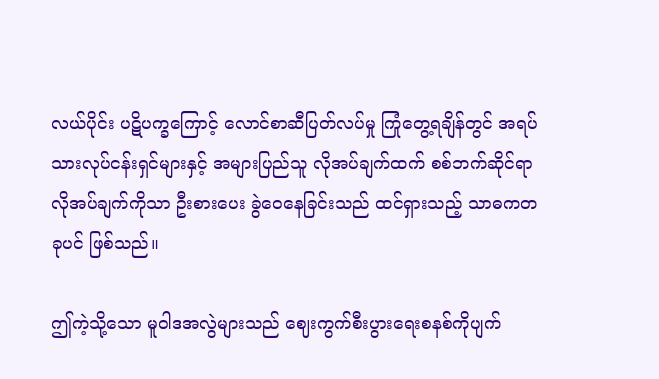လယ်ပိုင်း ပဋိပက္ခကြောင့် လောင်စာဆီပြတ်လပ်မှု ကြုံတွေ့ရချိန်တွင် အရပ်သားလုပ်ငန်းရှင်များနှင့် အများပြည်သူ လိုအပ်ချက်ထက် စစ်ဘက်ဆိုင်ရာ လိုအပ်ချက်ကိုသာ ဦးစားပေး ခွဲဝေနေခြင်းသည် ထင်ရှားသည့် သာဓကတခုပင် ဖြစ်သည်။

ဤကဲ့သို့သော မူဝါဒအလွဲများသည် ဈေးကွက်စီးပွားရေးစနစ်ကိုပျက်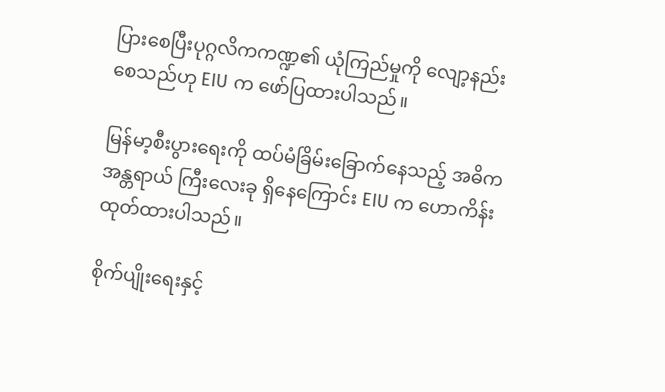ပြားစေပြီးပုဂ္ဂလိကကဏ္ဍ၏ ယုံကြည်မှုကို လျော့နည်းစေသည်ဟု EIU က ဖော်ပြထားပါသည်။

မြန်မာ့စီးပွားရေးကို ထပ်မံခြိမ်းခြောက်နေသည့် အဓိကအန္တရာယ် ကြီးလေးခု ရှိနေကြောင်း EIU က ဟောကိန်းထုတ်ထားပါသည်။

စိုက်ပျိုးရေးနှင့်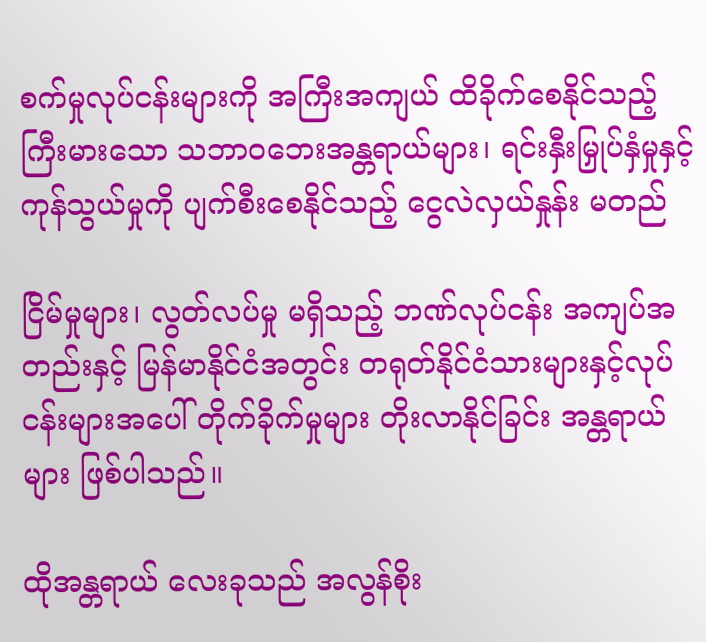စက်မှုလုပ်ငန်းများကို အကြီးအကျယ် ထိခိုက်စေနိုင်သည့် ကြီးမားသော သဘာဝဘေးအန္တရာယ်များ၊ ရင်းနှီးမြှုပ်နှံမှုနှင့် ကုန်သွယ်မှုကို ပျက်စီးစေနိုင်သည့် ငွေလဲလှယ်နှုန်း မတည်

ငြိမ်မှုများ၊ လွတ်လပ်မှု မရှိသည့် ဘဏ်လုပ်ငန်း အကျပ်အတည်းနှင့် မြန်မာနိုင်ငံအတွင်း တရုတ်နိုင်ငံသားများနှင့်လုပ်ငန်းများအပေါ် တိုက်ခိုက်မှုများ တိုးလာနိုင်ခြင်း အန္တရာယ်များ ဖြစ်ပါသည်။

ထိုအန္တရာယ် လေးခုသည် အလွန်စိုး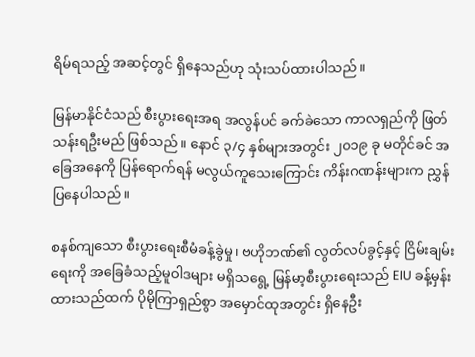ရိမ်ရသည့် အဆင့်တွင် ရှိနေသည်ဟု သုံးသပ်ထားပါသည်။

မြန်မာနိုင်ငံသည် စီးပွားရေးအရ အလွန်ပင် ခက်ခဲသော ကာလရှည်ကို ဖြတ်သန်းရဦးမည် ဖြစ်သည်။ နောင် ၃/၄ နှစ်များအတွင်း ၂၀၁၉ ခု မတိုင်ခင် အခြေအနေကို ပြန်ရောက်ရန် မလွယ်ကူသေးကြောင်း ကိန်းဂဏန်းများက ညွှန်ပြနေပါသည်။

စနစ်ကျသော စီးပွားရေးစီမံခန့်ခွဲမှု၊ ဗဟိုဘဏ်၏ လွတ်လပ်ခွင့်နှင့် ငြိမ်းချမ်းရေးကို အခြေခံသည့်မူဝါဒများ မရှိသရွေ့ မြန်မာ့စီးပွားရေးသည် EIU ခန့်မှန်းထားသည်ထက် ပိုမိုကြာရှည်စွာ အမှောင်ထုအတွင်း ရှိနေဦး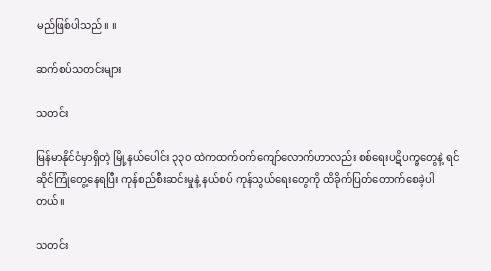မည်ဖြစ်ပါသည်။ ။

ဆက်စပ်သတင်းများ

သတင်း

မြန်မာနိုင်ငံမှာရှိတဲ့ မြို့နယ်ပေါင်း ၃၃၀ ထဲကထက်ဝက်ကျော်လောက်ဟာလည်း စစ်ရေးပဋိပက္ခတွေနဲ့ ရင်ဆိုင်ကြုံတွေ့နေရပြီး ကုန်စည်စီးဆင်းမှုနဲ့ နယ်စပ် ကုန်သွယ်ရေးတွေကို ထိခိုက်ပြတ်တောက်စေခဲ့ပါတယ်။

သတင်း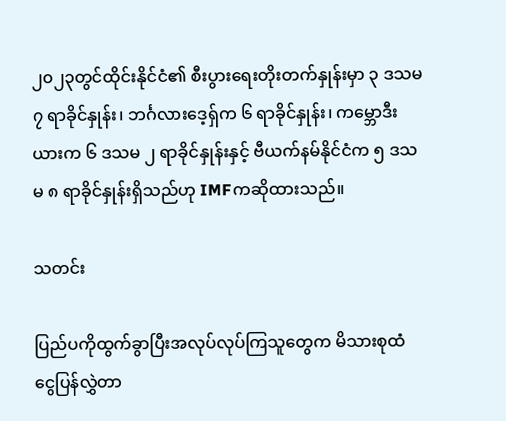၂၀၂၃တွင်ထိုင်းနိုင်ငံ၏ စီးပွားရေးတိုးတက်နှုန်းမှာ ၃ ဒသမ ၇ ရာခိုင်နှုန်း၊ ဘင်္ဂလားဒေ့ရှ်က ၆ ရာခိုင်နှုန်း၊ ကမ္ဘောဒီးယားက ၆ ဒသမ ၂ ရာခိုင်နှုန်းနှင့် ဗီယက်နမ်နိုင်ငံက ၅ ဒသမ ၈ ရာခိုင်နှုန်းရှိသည်ဟု IMFကဆိုထားသည်။

သတင်း

ပြည်ပကိုထွက်ခွာပြီးအလုပ်လုပ်ကြသူတွေက မိသားစုထံ ငွေပြန်လွှဲတာ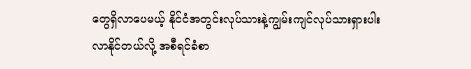တွေရှိလာပေမယ့် နိုင်ငံအတွင်းလုပ်သားနဲ့ကျွမ်းကျင်လုပ်သားရှားပါးလာနိုင်တယ်လို့ အစီရင်ခံစာ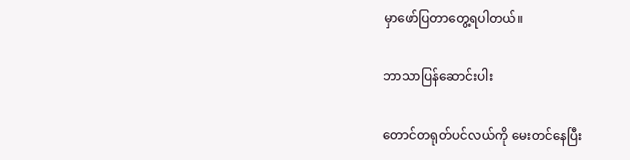မှာဖော်ပြတာတွေ့ရပါတယ်။

ဘာသာပြန်ဆောင်းပါး

တောင်တရုတ်ပင်လယ်ကို မေးတင်နေပြီး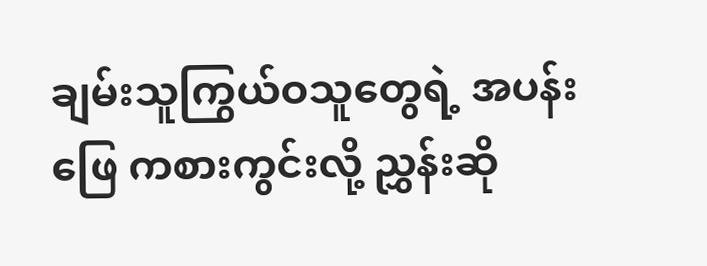ချမ်းသူကြွယ်ဝသူတွေရဲ့ အပန်းဖြေ ကစားကွင်းလို့ ညွှန်းဆို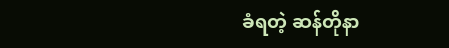ခံရတဲ့ ဆန်တိုနာ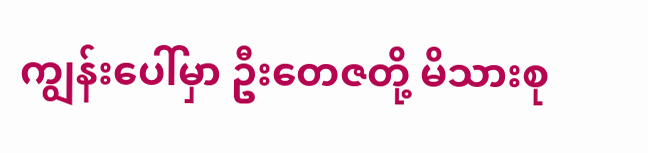ကျွန်းပေါ်မှာ ဦးတေဇတို့ မိသားစု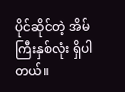ပိုင်ဆိုင်တဲ့ အိမ်ကြီးနှစ်လုံး ရှိပါတယ်။